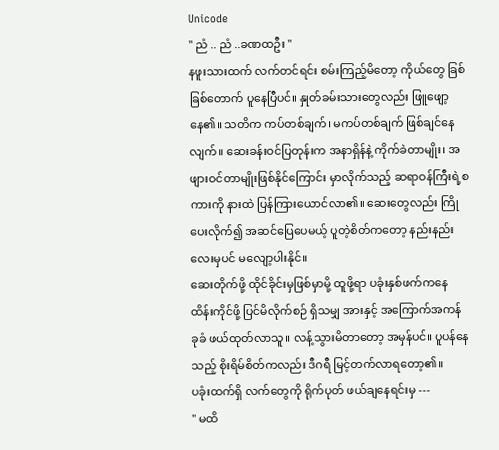Unicode
'' ညံ .. ညံ ..ခဏထဦး ''
နဖူးသားထက် လက်တင်ရင်း စမ်းကြည့်မိတော့ ကိုယ်တွေ ခြစ်ခြစ်တောက် ပူနေပြီပင်။ နှုတ်ခမ်းသားတွေလည်း ဖြူဖျော့နေ၏။ သတိက ကပ်တစ်ချက်၊ မကပ်တစ်ချက် ဖြစ်ချင်နေလျက်။ ဆေးခန်းဝင်ပြတုန်းက အနာရှိန်နဲ့ ကိုက်ခဲတာမျိုး၊ အဖျားဝင်တာမျိုးဖြစ်နိုင်ကြောင်း မှာလိုက်သည့် ဆရာဝန်ကြီးရဲ့စကားကို နားထဲ ပြန်ကြားယောင်လာ၏။ ဆေးတွေလည်း ကြိုပေးလိုက်၍ အဆင်ပြေပေမယ့် ပူတဲ့စိတ်ကတော့ နည်းနည်းလေးမှပင် မလျော့ပါးနိုင်။
ဆေးတိုက်ဖို့ ထိုင်ခိုင်းမှဖြစ်မှာမို့ ထူဖို့ရာ ပခုံးနှစ်ဖက်ကနေ ထိန်းကိုင်ဖို့ ပြင်မိလိုက်စဉ် ရှိသမျှ အားနှင့် အကြောက်အကန် ခုခံ ဖယ်ထုတ်လာသူ။ လန့်သွားမိတာတော့ အမှန်ပင်။ ပူပန်နေသည့် စိုးရိမ်စိတ်ကလည်း ဒီဂရီ မြင့်တက်လာရတော့၏။
ပခုံးထက်ရှိ လက်တွေကို ရိုက်ပုတ် ဖယ်ချနေရင်းမှ ---
'' မထိ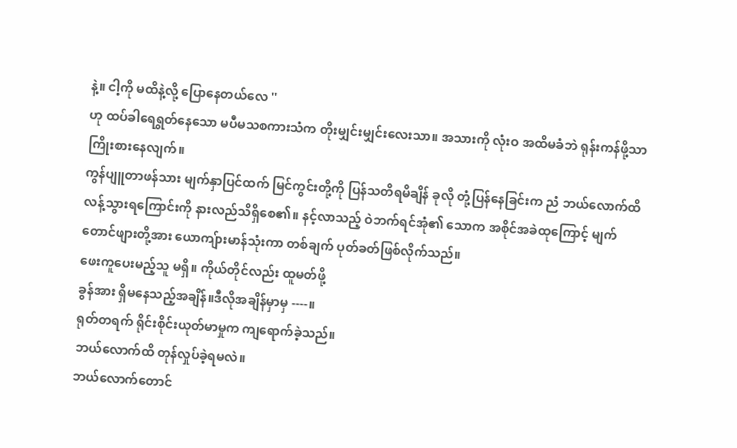နဲ့။ ငါ့ကို မထိနဲ့လို့ ပြောနေတယ်လေ ''
ဟု ထပ်ခါရေရွတ်နေသော မပီမသစကားသံက တိုးမျှင်းမျှင်းလေးသာ။ အသားကို လုံးဝ အထိမခံဘဲ ရုန်းကန်ဖို့သာ ကြိုးစားနေလျက်။
ကွန်ပျူတာဖန်သား မျက်နှာပြင်ထက် မြင်ကွင်းတို့ကို ပြန်သတိရမိချိန် ခုလို တုံ့ပြန်နေခြင်းက ညံ ဘယ်လောက်ထိ လန့်သွားရကြောင်းကို နားလည်သိရှိစေ၏။ နင့်လာသည့် ဝဲဘက်ရင်အုံ၏ သောက အစိုင်အခဲထုကြောင့် မျက်တောင်ဖျားတို့အား ယောကျ်ားမာန်သုံးကာ တစ်ချက် ပုတ်ခတ်ဖြစ်လိုက်သည်။
ဖေးကူပေးမည့်သူ မရှိ။ ကိုယ်တိုင်လည်း ထူမတ်ဖို့
ခွန်အား ရှိမနေသည့်အချိန်။ဒီလိုအချိန်မှာမှ ----။
ရုတ်တရက် ရိုင်းစိုင်းယုတ်မာမှုက ကျရောက်ခဲ့သည်။
ဘယ်လောက်ထိ တုန်လှုပ်ခဲ့ရမလဲ။
ဘယ်လောက်တောင်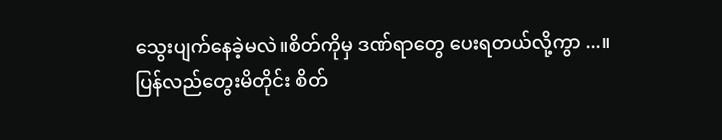သွေးပျက်နေခဲ့မလဲ။စိတ်ကိုမှ ဒဏ်ရာတွေ ပေးရတယ်လို့ကွာ ...။
ပြန်လည်တွေးမိတိုင်း စိတ်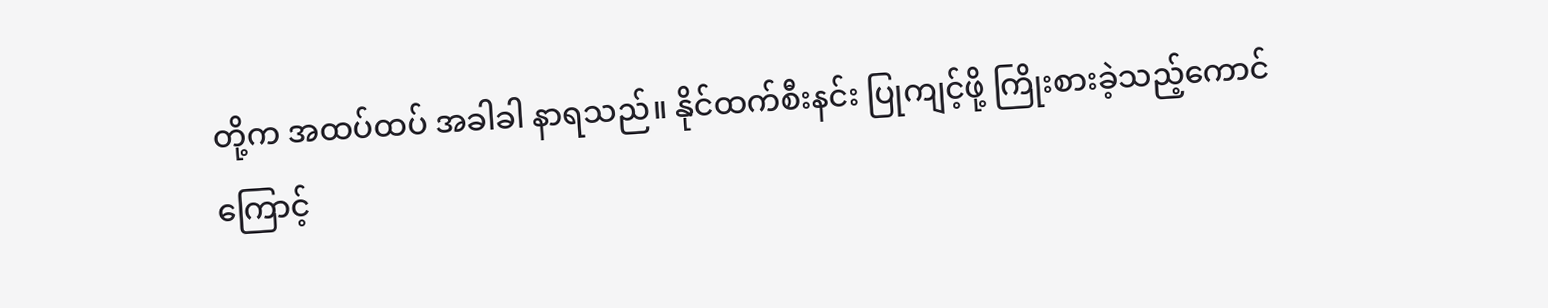တို့က အထပ်ထပ် အခါခါ နာရသည်။ နိုင်ထက်စီးနင်း ပြုကျင့်ဖို့ ကြိုးစားခဲ့သည့်ကောင်ကြောင့်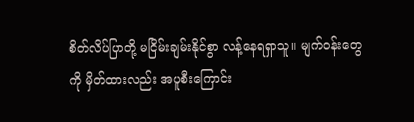စိတ်လိပ်ပြာတို့ မငြိမ်းချမ်းနိုင်စွာ လန့်နေရရှာသူ။ မျက်ဝန်းတွေကို မှိတ်ထားလည်း အပူစီးကြောင်း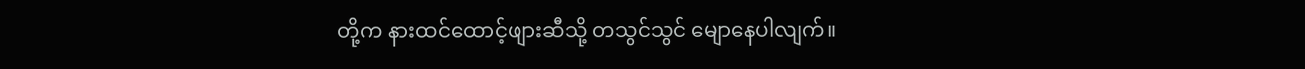တို့က နားထင်ထောင့်ဖျားဆီသို့ တသွင်သွင် မျောနေပါလျက်။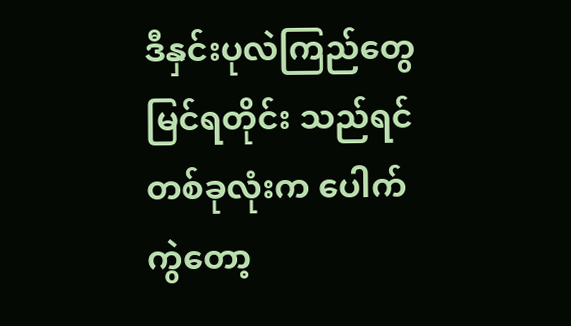ဒီနှင်းပုလဲကြည်တွေ မြင်ရတိုင်း သည်ရင်တစ်ခုလုံးက ပေါက်ကွဲတော့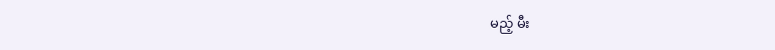မည့် မီး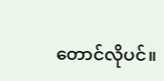တောင်လိုပင်။